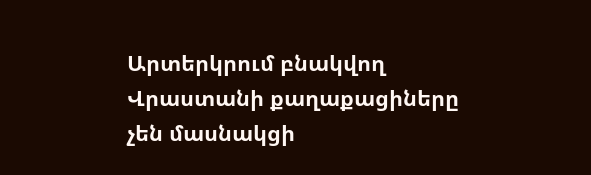Արտերկրում բնակվող Վրաստանի քաղաքացիները չեն մասնակցի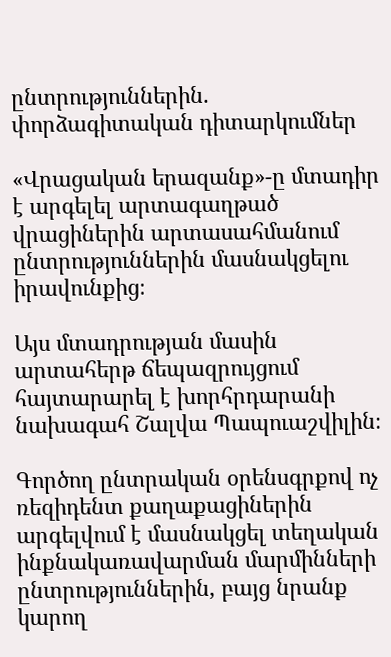ընտրություններին. փորձագիտական դիտարկումներ

«Վրացական երազանք»-ը մտադիր է արգելել արտագաղթած վրացիներին արտասահմանում ընտրություններին մասնակցելու իրավունքից։

Այս մտադրության մասին արտահերթ ճեպազրույցում հայտարարել է խորհրդարանի նախագահ Շալվա Պապուաշվիլին։

Գործող ընտրական օրենսգրքով ոչ ռեզիդենտ քաղաքացիներին արգելվում է մասնակցել տեղական ինքնակառավարման մարմինների ընտրություններին, բայց նրանք կարող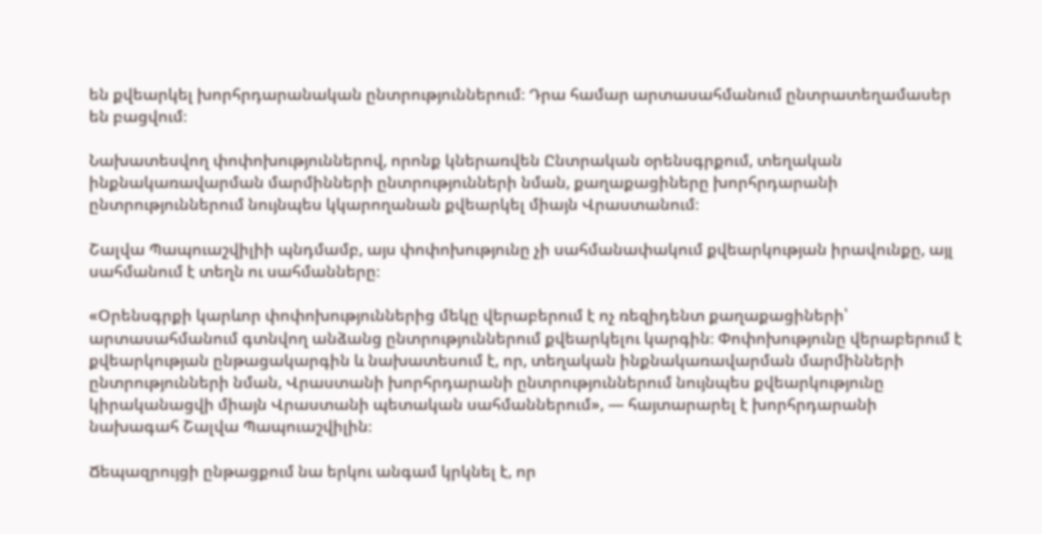են քվեարկել խորհրդարանական ընտրություններում։ Դրա համար արտասահմանում ընտրատեղամասեր են բացվում։

Նախատեսվող փոփոխություններով, որոնք կներառվեն Ընտրական օրենսգրքում, տեղական ինքնակառավարման մարմինների ընտրությունների նման, քաղաքացիները խորհրդարանի ընտրություններում նույնպես կկարողանան քվեարկել միայն Վրաստանում։

Շալվա Պապուաշվիլիի պնդմամբ, այս փոփոխությունը չի սահմանափակում քվեարկության իրավունքը, այլ սահմանում է տեղն ու սահմանները։

«Օրենսգրքի կարևոր փոփոխություններից մեկը վերաբերում է ոչ ռեզիդենտ քաղաքացիների՝ արտասահմանում գտնվող անձանց ընտրություններում քվեարկելու կարգին։ Փոփոխությունը վերաբերում է քվեարկության ընթացակարգին և նախատեսում է, որ, տեղական ինքնակառավարման մարմինների ընտրությունների նման, Վրաստանի խորհրդարանի ընտրություններում նույնպես քվեարկությունը կիրականացվի միայն Վրաստանի պետական սահմաններում», — հայտարարել է խորհրդարանի նախագահ Շալվա Պապուաշվիլին։

Ճեպազրույցի ընթացքում նա երկու անգամ կրկնել է, որ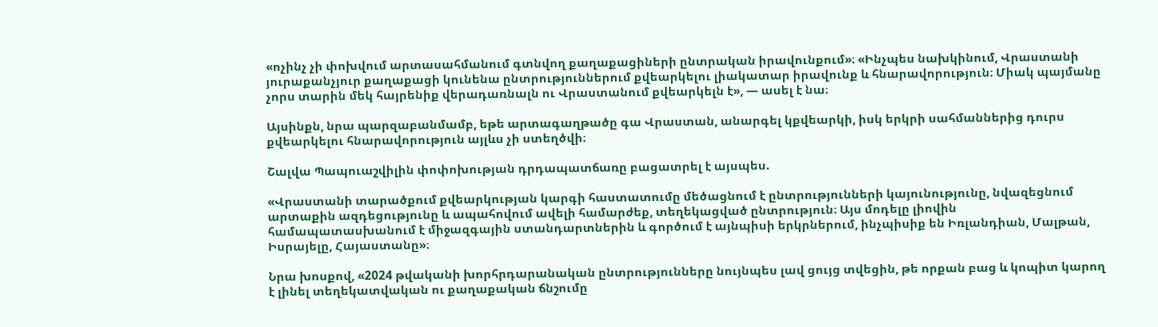«ոչինչ չի փոխվում արտասահմանում գտնվող քաղաքացիների ընտրական իրավունքում»։ «Ինչպես նախկինում, Վրաստանի յուրաքանչյուր քաղաքացի կունենա ընտրություններում քվեարկելու լիակատար իրավունք և հնարավորություն։ Միակ պայմանը չորս տարին մեկ հայրենիք վերադառնալն ու Վրաստանում քվեարկելն է», — ասել է նա։

Այսինքն, նրա պարզաբանմամբ, եթե արտագաղթածը գա Վրաստան, անարգել կքվեարկի, իսկ երկրի սահմաններից դուրս քվեարկելու հնարավորություն այլևս չի ստեղծվի։

Շալվա Պապուաշվիլին փոփոխության դրդապատճառը բացատրել է այսպես.

«Վրաստանի տարածքում քվեարկության կարգի հաստատումը մեծացնում է ընտրությունների կայունությունը, նվազեցնում արտաքին ազդեցությունը և ապահովում ավելի համարժեք, տեղեկացված ընտրություն։ Այս մոդելը լիովին համապատասխանում է միջազգային ստանդարտներին և գործում է այնպիսի երկրներում, ինչպիսիք են Իռլանդիան, Մալթան, Իսրայելը, Հայաստանը»։

Նրա խոսքով, «2024 թվականի խորհրդարանական ընտրությունները նույնպես լավ ցույց տվեցին, թե որքան բաց և կոպիտ կարող է լինել տեղեկատվական ու քաղաքական ճնշումը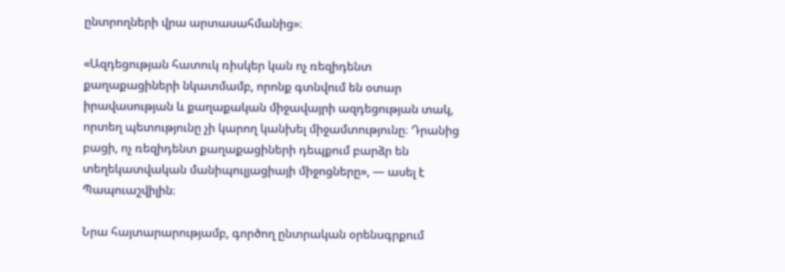ընտրողների վրա արտասահմանից»։

«Ազդեցության հատուկ ռիսկեր կան ոչ ռեզիդենտ քաղաքացիների նկատմամբ, որոնք գտնվում են օտար իրավասության և քաղաքական միջավայրի ազդեցության տակ, որտեղ պետությունը չի կարող կանխել միջամտությունը։ Դրանից բացի, ոչ ռեզիդենտ քաղաքացիների դեպքում բարձր են տեղեկատվական մանիպուլյացիայի միջոցները», — ասել է Պապուաշվիլին։

Նրա հայտարարությամբ, գործող ընտրական օրենսգրքում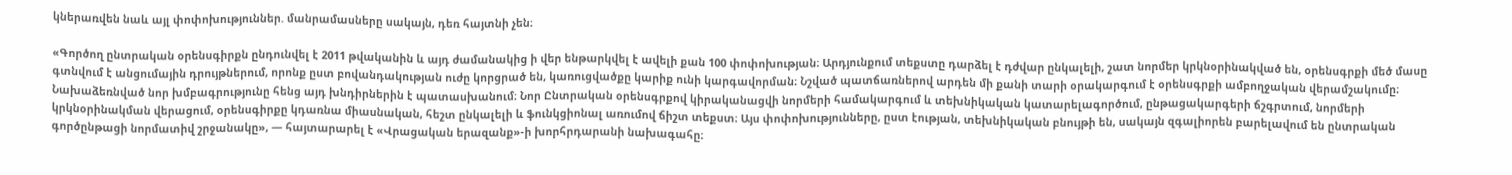կներառվեն նաև այլ փոփոխություններ. մանրամասները սակայն, դեռ հայտնի չեն։

«Գործող ընտրական օրենսգիրքն ընդունվել է 2011 թվականին և այդ ժամանակից ի վեր ենթարկվել է ավելի քան 100 փոփոխության։ Արդյունքում տեքստը դարձել է դժվար ընկալելի, շատ նորմեր կրկնօրինակված են, օրենսգրքի մեծ մասը գտնվում է անցումային դրույթներում, որոնք ըստ բովանդակության ուժը կորցրած են, կառուցվածքը կարիք ունի կարգավորման։ Նշված պատճառներով արդեն մի քանի տարի օրակարգում է օրենսգրքի ամբողջական վերամշակումը։ Նախաձեռնված նոր խմբագրությունը հենց այդ խնդիրներին է պատասխանում։ Նոր Ընտրական օրենսգրքով կիրականացվի նորմերի համակարգում և տեխնիկական կատարելագործում, ընթացակարգերի ճշգրտում, նորմերի կրկնօրինակման վերացում, օրենսգիրքը կդառնա միասնական, հեշտ ընկալելի և ֆունկցիոնալ առումով ճիշտ տեքստ։ Այս փոփոխությունները, ըստ էության, տեխնիկական բնույթի են, սակայն զգալիորեն բարելավում են ընտրական գործընթացի նորմատիվ շրջանակը», — հայտարարել է «Վրացական երազանք»-ի խորհրդարանի նախագահը։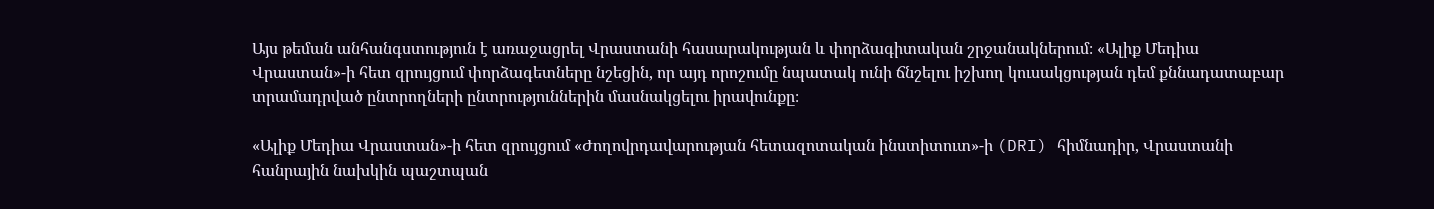Այս թեման անհանգստություն է առաջացրել Վրաստանի հասարակության և փորձագիտական շրջանակներում։ «Ալիք Մեդիա Վրաստան»-ի հետ զրույցում փորձագետները նշեցին, որ այդ որոշումը նպատակ ունի ճնշելու իշխող կուսակցության դեմ քննադատաբար տրամադրված ընտրողների ընտրություններին մասնակցելու իրավունքը։

«Ալիք Մեդիա Վրաստան»-ի հետ զրույցում «Ժողովրդավարության հետազոտական ինստիտուտ»-ի (DRI) հիմնադիր, Վրաստանի հանրային նախկին պաշտպան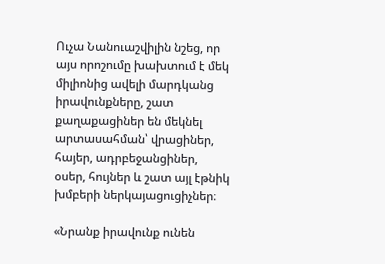Ուչա Նանուաշվիլին նշեց, որ այս որոշումը խախտում է մեկ միլիոնից ավելի մարդկանց իրավունքները, շատ քաղաքացիներ են մեկնել արտասահման՝ վրացիներ, հայեր, ադրբեջանցիներ, օսեր, հույներ և շատ այլ էթնիկ խմբերի ներկայացուցիչներ։

«Նրանք իրավունք ունեն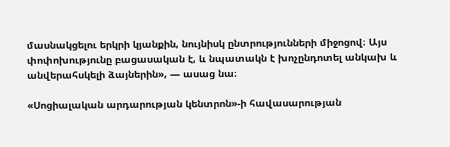մասնակցելու երկրի կյանքին, նույնիսկ ընտրությունների միջոցով։ Այս փոփոխությունը բացասական է, և նպատակն է խոչընդոտել անկախ և անվերահսկելի ձայներին», — ասաց նա։

«Սոցիալական արդարության կենտրոն»-ի հավասարության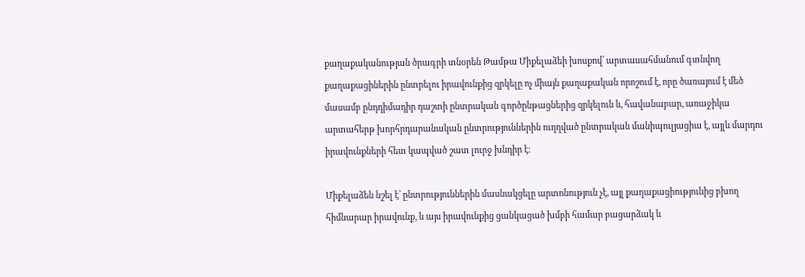քաղաքականության ծրագրի տնօրեն Թամթա Միքելաձեի խոսքով՝ արտասահմանում գտնվող քաղաքացիներին ընտրելու իրավունքից զրկելը ոչ միայն քաղաքական որոշում է, որը ծառայում է մեծ մասամբ ընդդիմադիր դաշտի ընտրական գործընթացներից զրկելուն և, հավանաբար, առաջիկա արտահերթ խորհրդարանական ընտրություններին ուղղված ընտրական մանիպուլյացիա է, այլև մարդու իրավունքների հետ կապված շատ լուրջ խնդիր է։

Միքելաձեն նշել է՝ ընտրություններին մասնակցելը արտոնություն չէ, այլ քաղաքացիությունից բխող հիմնարար իրավունք, և այս իրավունքից ցանկացած խմբի համար բացարձակ և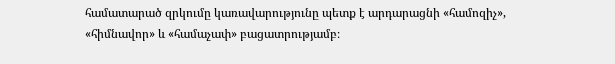համատարած զրկումը կառավարությունը պետք է արդարացնի «համոզիչ», «հիմնավոր» և «համաչափ» բացատրությամբ։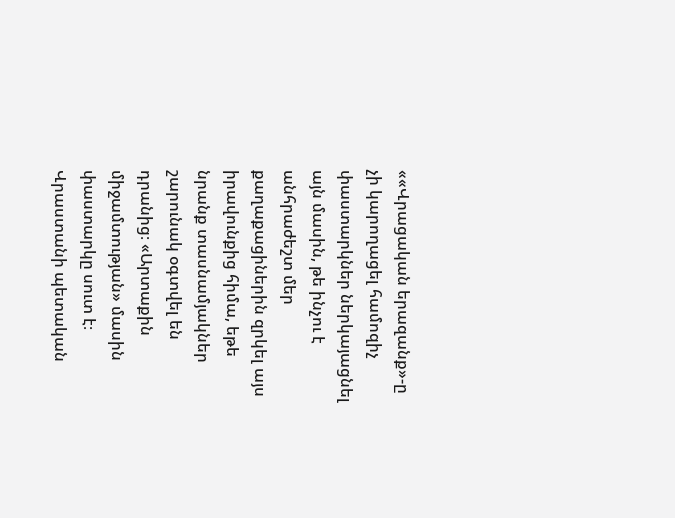««Վրացական երազանք»-ը չի կարողացել համոզիչ փաստարկներ ներկայացնել այն մասին, թե ինչու է անհրաժեշտ մեր քաղաքացիներին զրկել այս իրավունքից հիմա, եթե նրանք տասնամյակներ շարունակ օգտվել են դրանից։ «Արտաքին միջամտության» մասին փաստարկը սուտ է։ Վրաստանի պետական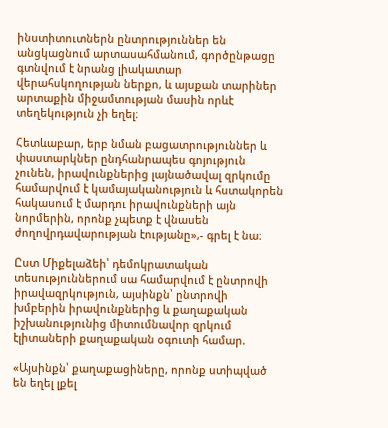ինստիտուտներն ընտրություններ են անցկացնում արտասահմանում, գործընթացը գտնվում է նրանց լիակատար վերահսկողության ներքո, և այսքան տարիներ արտաքին միջամտության մասին որևէ տեղեկություն չի եղել։

Հետևաբար, երբ նման բացատրություններ և փաստարկներ ընդհանրապես գոյություն չունեն, իրավունքներից լայնածավալ զրկումը համարվում է կամայականություն և հստակորեն հակասում է մարդու իրավունքների այն նորմերին, որոնք չպետք է վնասեն ժողովրդավարության էությանը»,- գրել է նա։

Ըստ Միքելաձեի՝ դեմոկրատական տեսություններում սա համարվում է ընտրովի իրավազրկություն, այսինքն՝ ընտրովի խմբերին իրավունքներից և քաղաքական իշխանությունից միտումնավոր զրկում էլիտաների քաղաքական օգուտի համար.

«Այսինքն՝ քաղաքացիները, որոնք ստիպված են եղել լքել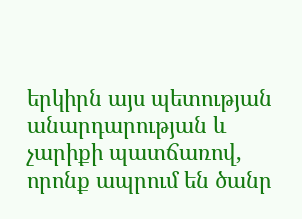երկիրն այս պետության անարդարության և չարիքի պատճառով, որոնք ապրում են ծանր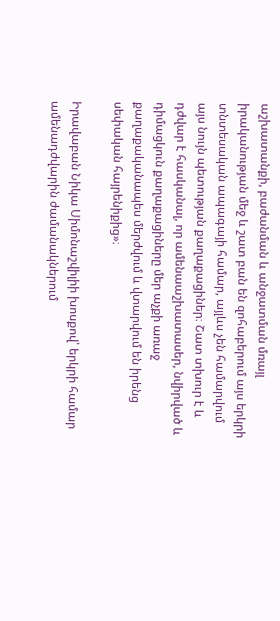աշխատանքի, բաժանման և անջատման մռայլ իրականության մեջ և շատ բան են զոհաբերում այս երկրի տնտեսական ապագայի համար, այլևս չեն համարվում այս նույն պետության քաղաքացիներ։ Շատ տխուր է և դժվար է հասկանալ, որ ամենաաշխատասեր, նվիրված և դիմացկուն քաղաքացիները մեր աչքի առաջ քաղաքականապես մերժվում և վտարվում են իրենց սեփական հայրենիքից»։

Իրավաբան Նիկա Սիմոնաշվիլիի խոսքով՝ երկրի համար ամենադժվարին ժամանակներում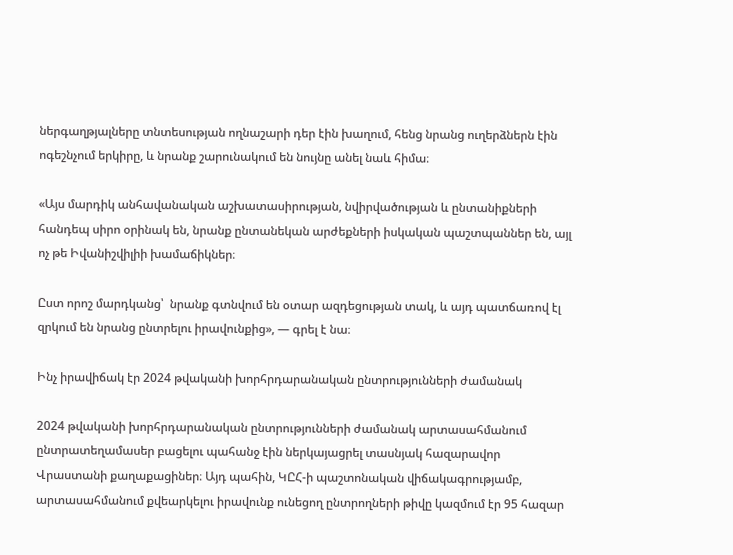ներգաղթյալները տնտեսության ողնաշարի դեր էին խաղում, հենց նրանց ուղերձներն էին ոգեշնչում երկիրը, և նրանք շարունակում են նույնը անել նաև հիմա։

«Այս մարդիկ անհավանական աշխատասիրության, նվիրվածության և ընտանիքների հանդեպ սիրո օրինակ են, նրանք ընտանեկան արժեքների իսկական պաշտպաններ են, այլ ոչ թե Իվանիշվիլիի խամաճիկներ։

Ըստ որոշ մարդկանց՝  նրանք գտնվում են օտար ազդեցության տակ, և այդ պատճառով էլ զրկում են նրանց ընտրելու իրավունքից», — գրել է նա։

Ինչ իրավիճակ էր 2024 թվականի խորհրդարանական ընտրությունների ժամանակ

2024 թվականի խորհրդարանական ընտրությունների ժամանակ արտասահմանում ընտրատեղամասեր բացելու պահանջ էին ներկայացրել տասնյակ հազարավոր Վրաստանի քաղաքացիներ։ Այդ պահին, ԿԸՀ-ի պաշտոնական վիճակագրությամբ, արտասահմանում քվեարկելու իրավունք ունեցող ընտրողների թիվը կազմում էր 95 հազար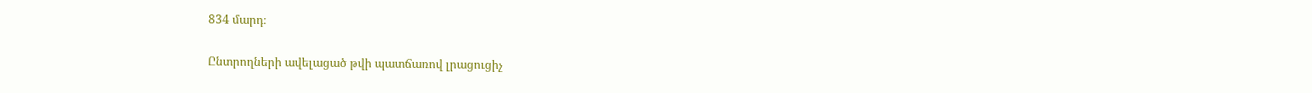834 մարդ։

Ընտրողների ավելացած թվի պատճառով լրացուցիչ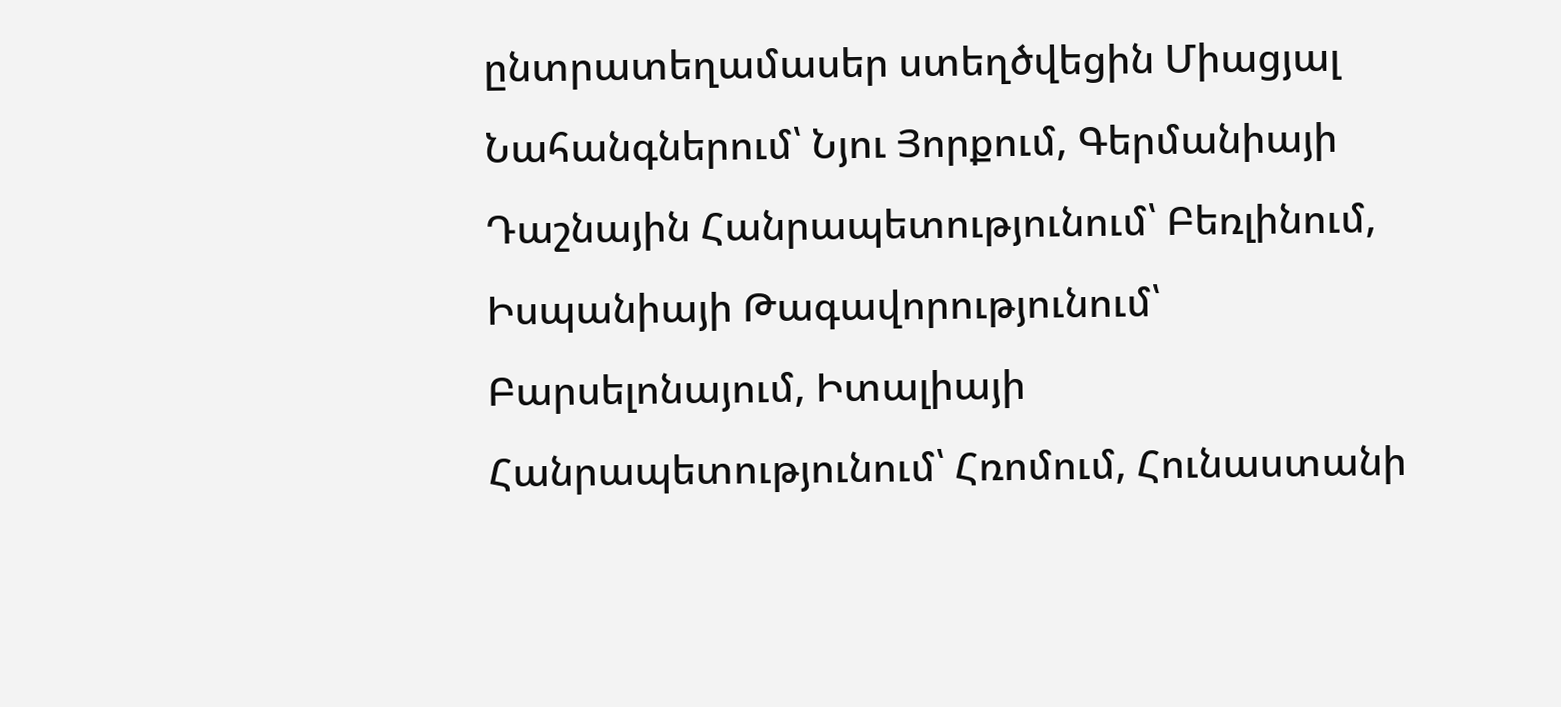ընտրատեղամասեր ստեղծվեցին Միացյալ Նահանգներում՝ Նյու Յորքում, Գերմանիայի Դաշնային Հանրապետությունում՝ Բեռլինում, Իսպանիայի Թագավորությունում՝ Բարսելոնայում, Իտալիայի Հանրապետությունում՝ Հռոմում, Հունաստանի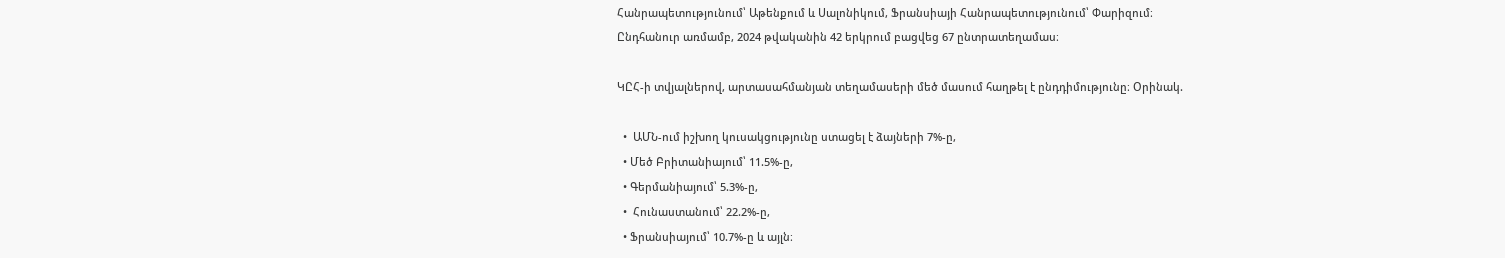Հանրապետությունում՝ Աթենքում և Սալոնիկում, Ֆրանսիայի Հանրապետությունում՝ Փարիզում։
Ընդհանուր առմամբ, 2024 թվականին 42 երկրում բացվեց 67 ընտրատեղամաս։

ԿԸՀ-ի տվյալներով, արտասահմանյան տեղամասերի մեծ մասում հաղթել է ընդդիմությունը։ Օրինակ.

  •  ԱՄՆ-ում իշխող կուսակցությունը ստացել է ձայների 7%-ը,
  • Մեծ Բրիտանիայում՝ 11.5%-ը,
  • Գերմանիայում՝ 5.3%-ը,
  •  Հունաստանում՝ 22.2%-ը,
  • Ֆրանսիայում՝ 10.7%-ը և այլն։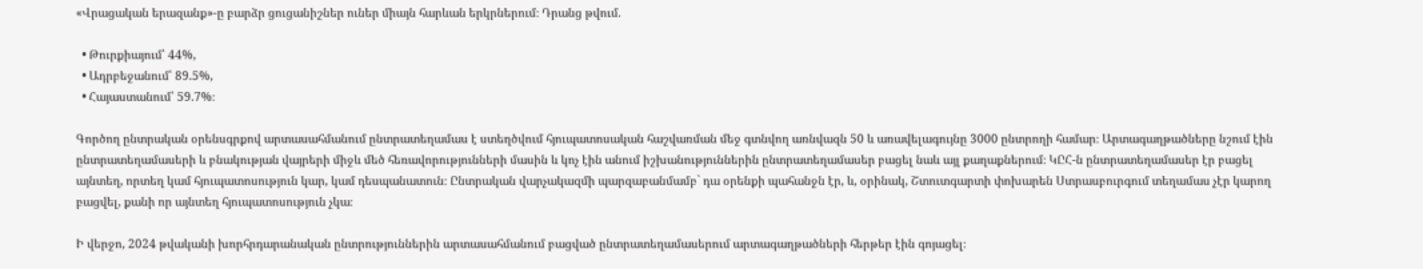«Վրացական երազանք»-ը բարձր ցուցանիշներ ուներ միայն հարևան երկրներում։ Դրանց թվում.

  • Թուրքիայում՝ 44%,
  • Ադրբեջանում՝ 89.5%,
  • Հայաստանում՝ 59.7%։

Գործող ընտրական օրենսգրքով արտասահմանում ընտրատեղամաս է ստեղծվում հյուպատոսական հաշվառման մեջ գտնվող առնվազն 50 և առավելագույնը 3000 ընտրողի համար։ Արտագաղթածները նշում էին ընտրատեղամասերի և բնակության վայրերի միջև մեծ հեռավորությունների մասին և կոչ էին անում իշխանություններին ընտրատեղամասեր բացել նաև այլ քաղաքներում։ ԿԸՀ-ն ընտրատեղամասեր էր բացել այնտեղ, որտեղ կամ հյուպատոսություն կար, կամ դեսպանատուն։ Ընտրական վարչակազմի պարզաբանմամբ` դա օրենքի պահանջն էր, և, օրինակ, Շտուտգարտի փոխարեն Ստրասբուրգում տեղամաս չէր կարող բացվել, քանի որ այնտեղ հյուպատոսություն չկա։

Ի վերջո, 2024 թվականի խորհրդարանական ընտրություններին արտասահմանում բացված ընտրատեղամասերում արտագաղթածների հերթեր էին գոյացել։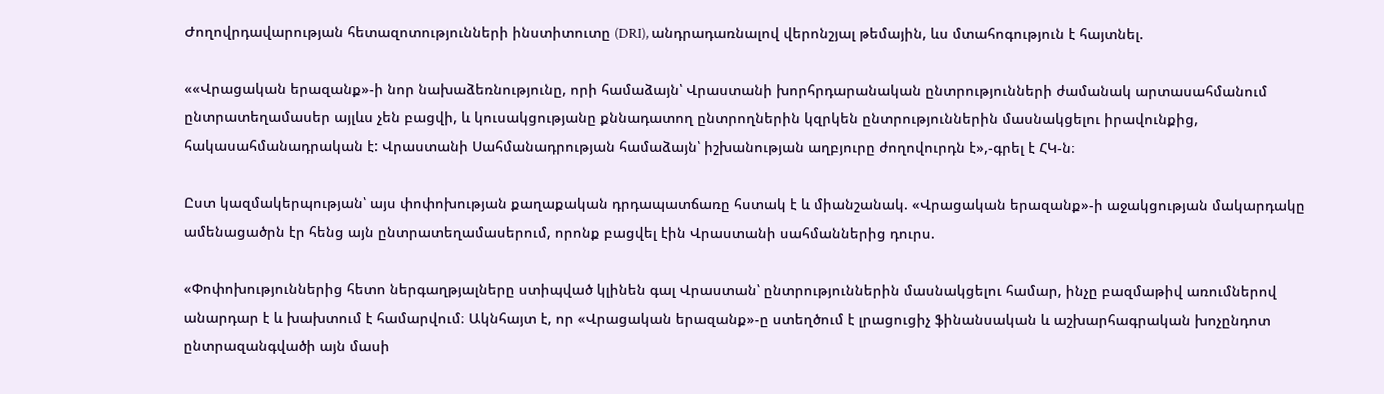Ժողովրդավարության հետազոտությունների ինստիտուտը (DRI), անդրադառնալով վերոնշյալ թեմային, ևս մտահոգություն է հայտնել.

««Վրացական երազանք»-ի նոր նախաձեռնությունը, որի համաձայն՝ Վրաստանի խորհրդարանական ընտրությունների ժամանակ արտասահմանում ընտրատեղամասեր այլևս չեն բացվի, և կուսակցությանը քննադատող ընտրողներին կզրկեն ընտրություններին մասնակցելու իրավունքից, հակասահմանադրական է: Վրաստանի Սահմանադրության համաձայն՝ իշխանության աղբյուրը ժողովուրդն է»,-գրել է ՀԿ-ն։

Ըստ կազմակերպության՝ այս փոփոխության քաղաքական դրդապատճառը հստակ է և միանշանակ. «Վրացական երազանք»-ի աջակցության մակարդակը ամենացածրն էր հենց այն ընտրատեղամասերում, որոնք բացվել էին Վրաստանի սահմաններից դուրս.

«Փոփոխություններից հետո ներգաղթյալները ստիպված կլինեն գալ Վրաստան՝ ընտրություններին մասնակցելու համար, ինչը բազմաթիվ առումներով անարդար է և խախտում է համարվում։ Ակնհայտ է, որ «Վրացական երազանք»-ը ստեղծում է լրացուցիչ ֆինանսական և աշխարհագրական խոչընդոտ ընտրազանգվածի այն մասի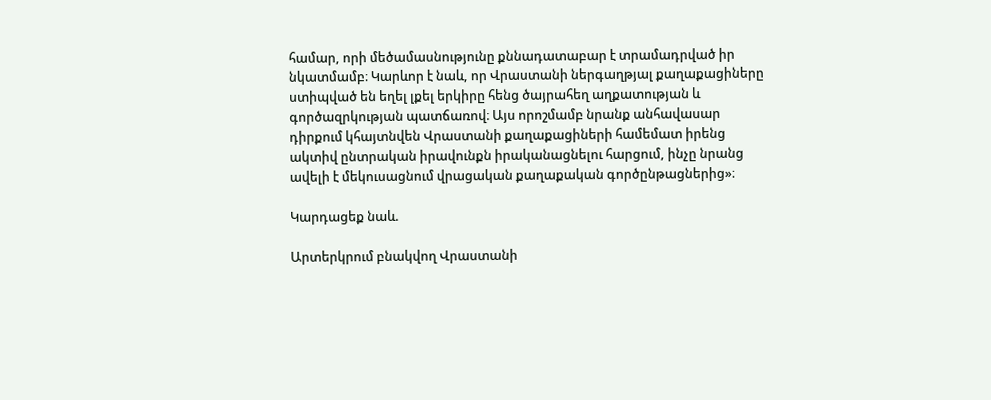համար, որի մեծամասնությունը քննադատաբար է տրամադրված իր նկատմամբ։ Կարևոր է նաև, որ Վրաստանի ներգաղթյալ քաղաքացիները ստիպված են եղել լքել երկիրը հենց ծայրահեղ աղքատության և գործազրկության պատճառով։ Այս որոշմամբ նրանք անհավասար դիրքում կհայտնվեն Վրաստանի քաղաքացիների համեմատ իրենց ակտիվ ընտրական իրավունքն իրականացնելու հարցում, ինչը նրանց ավելի է մեկուսացնում վրացական քաղաքական գործընթացներից»։

Կարդացեք նաև.

Արտերկրում բնակվող Վրաստանի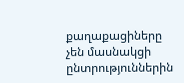քաղաքացիները չեն մասնակցի ընտրություններին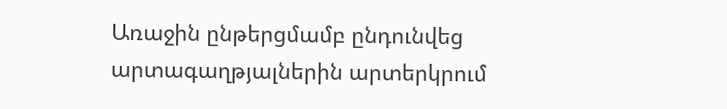Առաջին ընթերցմամբ ընդունվեց արտագաղթյալներին արտերկրում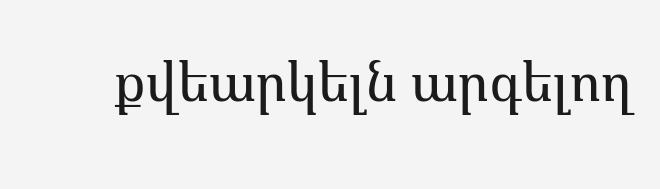քվեարկելն արգելող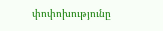փոփոխությունը